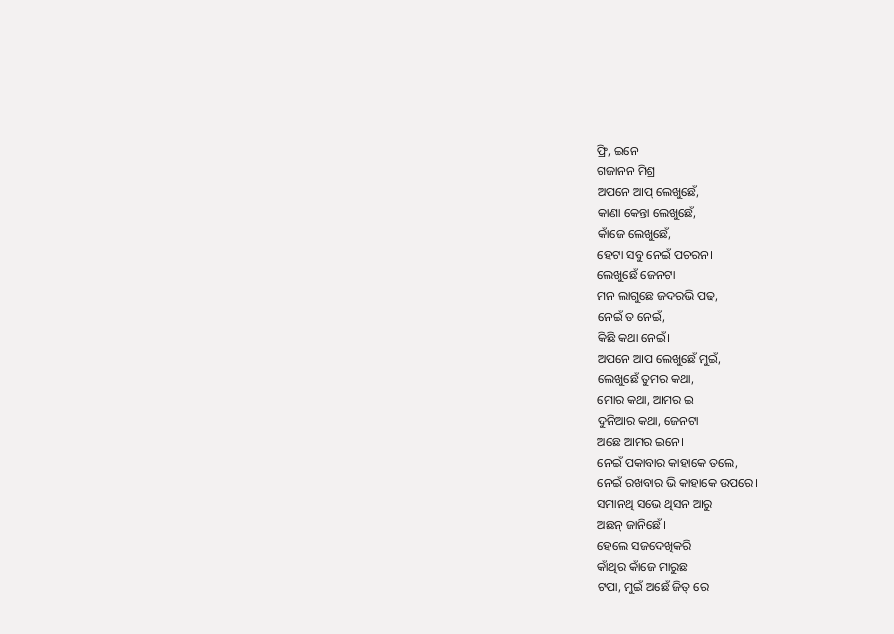ଫ୍ରି, ଇନେ
ଗଜାନନ ମିଶ୍ର
ଅପନେ ଆପ୍ ଲେଖୁଛେଁ,
କାଣା କେନ୍ତା ଲେଖୁଛେଁ,
କାଁଜେ ଲେଖୁଛେଁ,
ହେଟା ସବୁ ନେଇଁ ପଚରନ।
ଲେଖୁଛେଁ ଜେନଟା
ମନ ଲାଗୁଛେ ଜଦରଭି ପଢ,
ନେଇଁ ତ ନେଇଁ,
କିଛି କଥା ନେଇଁ।
ଅପନେ ଆପ ଲେଖୁଛେଁ ମୁଇଁ,
ଲେଖୁଛେଁ ତୁମର କଥା,
ମୋର କଥା, ଆମର ଇ
ଦୁନିଆର କଥା, ଜେନଟା
ଅଛେ ଆମର ଇନେ।
ନେଇଁ ପକାବାର କାହାକେ ତଲେ,
ନେଇଁ ରଖବାର ଭି କାହାକେ ଉପରେ।
ସମାନଥି ସଭେ ଥିସନ ଆରୁ
ଅଛନ୍ ଜାନିଛେଁ।
ହେଲେ ସଜଦେଖିକରି
କାଁଥିର କାଁଜେ ମାରୁଛ
ଟପା, ମୁଇଁ ଅଛେଁ ଜିତ୍ ରେ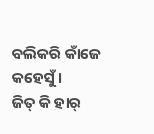ବଲିକରି କାଁଜେ କହେସୁଁ।
ଜିତ୍ କି ହାର୍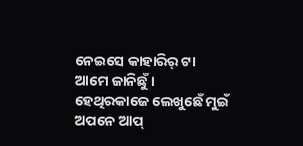ନେଇସେ କାହାରିର୍ ଟା
ଆମେ ଜାନିଛୁଁ।
ହେଥିରକାଜେ ଲେଖୁଛେଁ ମୁଇଁ
ଅପନେ ଆପ୍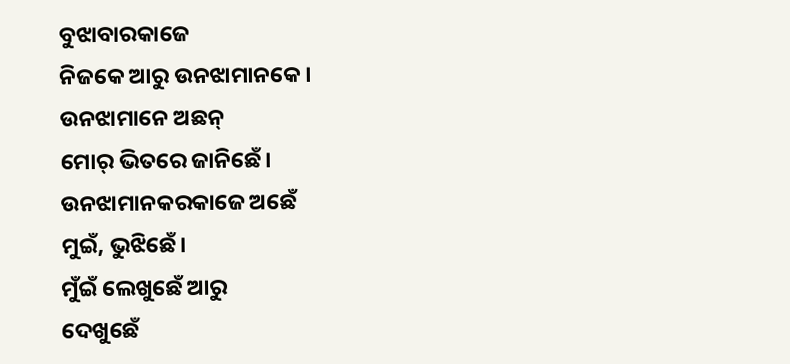ବୁଝାବାରକାଜେ
ନିଜକେ ଆରୁ ଉନଝାମାନକେ।
ଉନଝାମାନେ ଅଛନ୍
ମୋର୍ ଭିତରେ ଜାନିଛେଁ।
ଉନଝାମାନକରକାଜେ ଅଛେଁ
ମୁଇଁ, ଭୁଝିଛେଁ।
ମୁଁଇଁ ଲେଖୁଛେଁ ଆରୁ
ଦେଖୁଛେଁ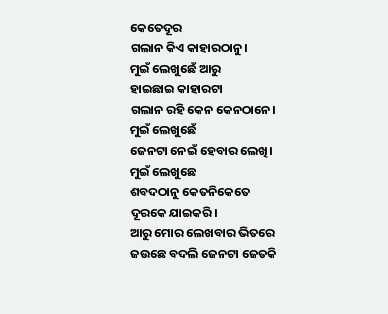କେତେଦୂର
ଗଲାନ କିଏ କାହାରଠାନୁ।
ମୁଇଁ ଲେଖୁଛେଁ ଆରୁ
ହାଇଛାଇ କାହାରଟା
ଗଲାନ ରହି କେନ କେନଠାନେ।
ମୁଇଁ ଲେଖୁଛେଁ
ଜେନଟା ନେଇଁ ହେବାର ଲେଖି।
ମୁଇଁ ଲେଖୁଛେ
ଶବଦଠାନୁ କେତନିକେତେ
ଦୂରକେ ଯାଇକରି।
ଆରୁ ମୋର ଲେଖବାର ଭିତରେ
ଜଉଛେ ବଦଲି ଜେନଟା ଜେତକି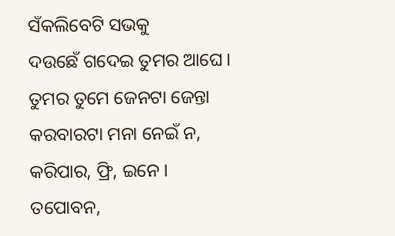ସଁକଲିବେଟି ସଭକୁ
ଦଉଛେଁ ଗଦେଇ ତୁମର ଆଘେ।
ତୁମର ତୁମେ ଜେନଟା ଜେନ୍ତା
କରବାରଟା ମନା ନେଇଁ ନ,
କରିପାର, ଫ୍ରି, ଇନେ।
ତପୋବନ,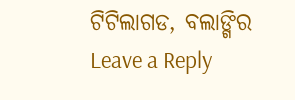ଟିଟିଲାଗଡ, ବଲାଙ୍ଗିର
Leave a Reply